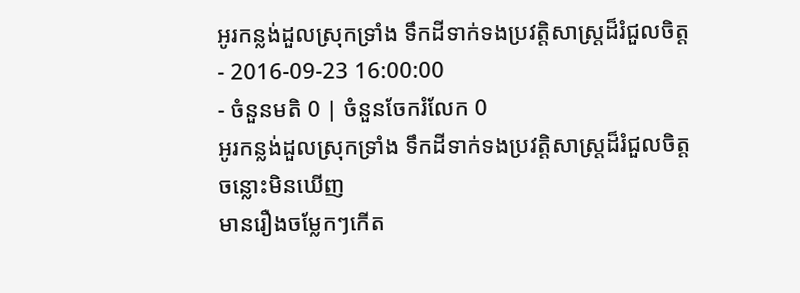អូរកន្លង់ដួលស្រុកទ្រាំង ទឹកដីទាក់ទងប្រវត្តិសាស្ត្រដ៏រំជួលចិត្ត
- 2016-09-23 16:00:00
- ចំនួនមតិ 0 | ចំនួនចែករំលែក 0
អូរកន្លង់ដួលស្រុកទ្រាំង ទឹកដីទាក់ទងប្រវត្តិសាស្ត្រដ៏រំជួលចិត្ត
ចន្លោះមិនឃើញ
មានរឿងចម្លែកៗកើត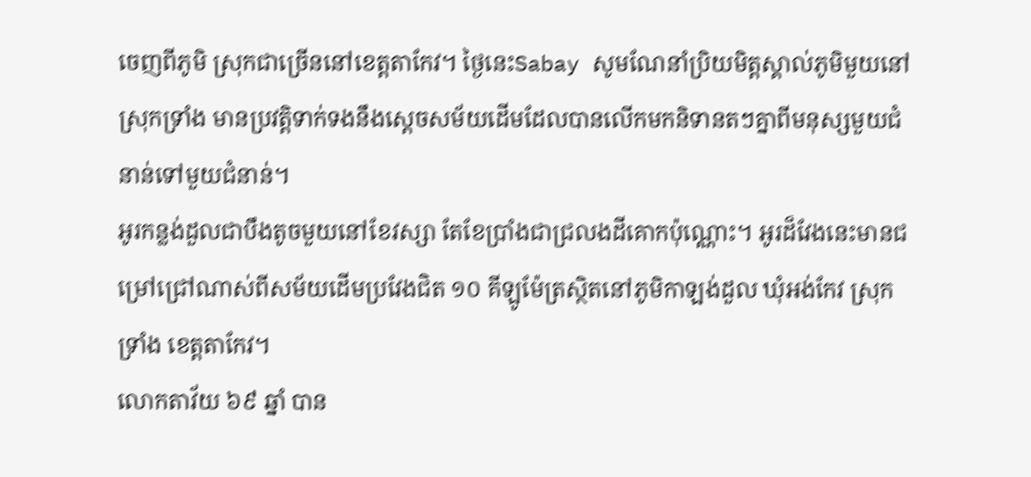ចេញពីភូមិ ស្រុកជាច្រើននៅខេត្តតាកែវ។ ថ្ងៃនេះSabay សូមណែនាំប្រិយមិត្តស្គាល់ភូមិមួយនៅស្រុកទ្រាំង មានប្រវត្តិទាក់ទងនឹងស្តេចសម័យដើមដែលបានលើកមកនិទានតៗគ្នាពីមនុស្សមួយជំនាន់ទៅមួយជំនាន់។
អូរកន្លង់ដួលជាបឹងតូចមួយនៅខែវស្សា តែខែប្រាំងជាជ្រលងដីគោកប៉ុណ្ណោះ។ អូរដ៏វែងនេះមានជម្រៅជ្រៅណាស់ពីសម័យដើមប្រវែងជិត ១០ គីឡូម៉ែត្រស្ថិតនៅភូមិកាឡង់ដួល ឃុំអង់កែវ ស្រុកទ្រាំង ខេត្តតាកែវ។
លោកតាវ័យ ៦៩ ឆ្នាំ បាន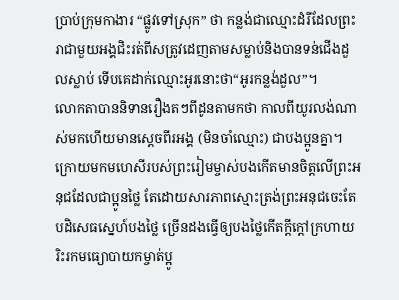ប្រាប់ក្រុមកាងារ “ផ្លូវទៅស្រុក” ថា កន្លង់ជាឈ្មោះដំរីដែលព្រះរាជាមួយអង្គជិះរត់ពីសត្រូវដេញតាមសម្លាប់និងបានទន់ជើងដួលស្លាប់ ទើបគេដាក់ឈ្មោះអូរនោះថា“អូរកន្លង់ដួល”។
លោកតាបាននិទានរឿងតៗពីដូនតាមកថា កាលពីយូរលង់ណាស់មកហើយមានស្តេចពីរអង្គ (មិនចាំឈ្មោះ) ជាបងប្អូនគ្នា។ ក្រោយមកមហេសីរបស់ព្រះរៀមម្ចាស់បងកើតមានចិត្តលើព្រះអនុជដែលជាប្អូនថ្លៃ តែដោយសារភាពស្មោះត្រង់ព្រះអនុជចេះតែបដិសេធស្នេហ៍បងថ្លៃ ច្រើនដងធ្វើឲ្យបងថ្លៃកើតក្តីក្តៅក្រហាយ រិះរកមធ្យោបាយកម្ចាត់ប្អូ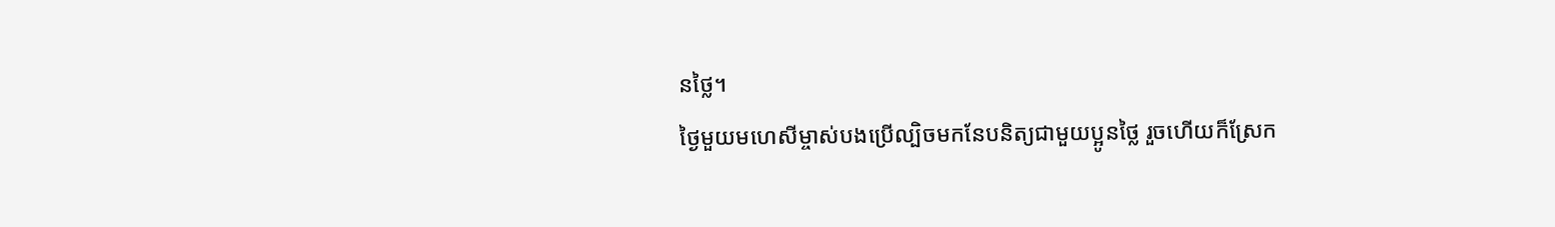នថ្លៃ។
ថ្ងៃមួយមហេសីម្ចាស់បងប្រើល្បិចមកនែបនិត្យជាមួយប្អូនថ្លៃ រួចហើយក៏ស្រែក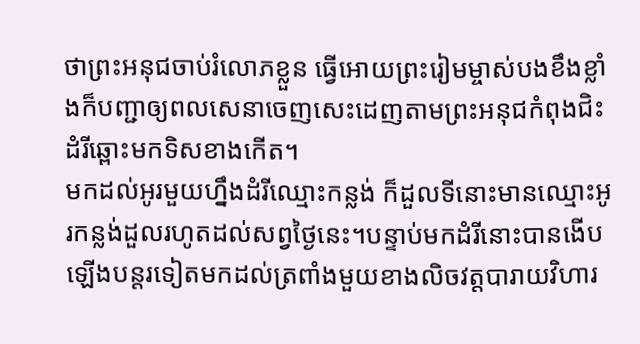ថាព្រះអនុជចាប់រំលោភខ្លួន ធ្វើអោយព្រះរៀមម្ចាស់បងខឹងខ្លាំងក៏បញ្ជាឲ្យពលសេនាចេញសេះដេញតាមព្រះអនុជកំពុងជិះដំរីឆ្ពោះមកទិសខាងកើត។
មកដល់អូរមួយហ្នឹងដំរីឈ្មោះកន្លង់ ក៏ដួលទីនោះមានឈ្មោះអូរកន្លង់ដួលរហូតដល់សព្វថ្ងៃនេះ។បន្ទាប់មកដំរីនោះបានងើបឡើងបន្តរទៀតមកដល់ត្រពាំងមួយខាងលិចវត្តបារាយវិហារ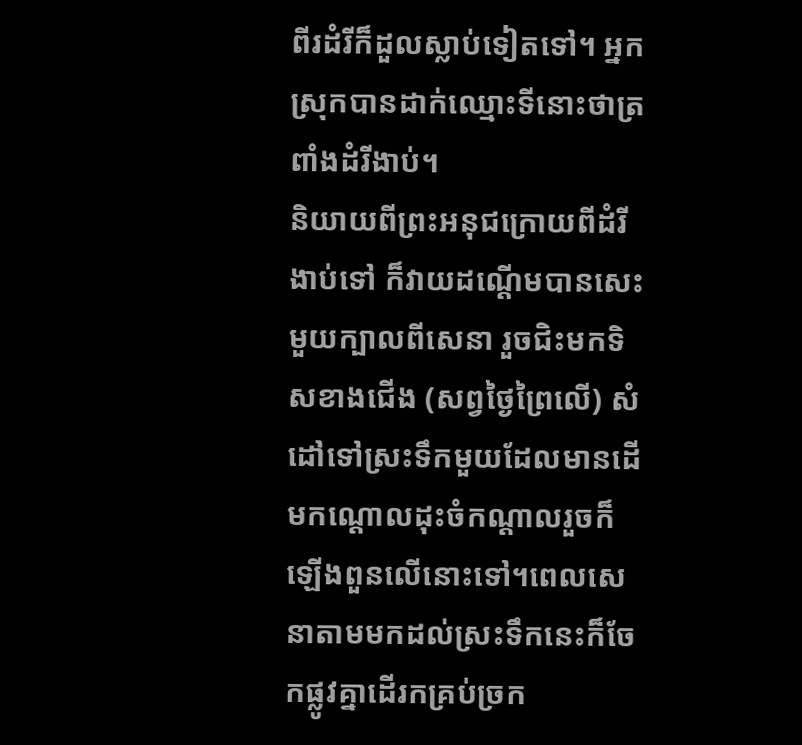ពីរដំរីក៏ដួលស្លាប់ទៀតទៅ។ អ្នកស្រុកបានដាក់ឈ្មោះទីនោះថាត្រពាំងដំរីងាប់។
និយាយពីព្រះអនុជក្រោយពីដំរីងាប់ទៅ ក៏វាយដណ្តើមបានសេះមួយក្បាលពីសេនា រួចជិះមកទិសខាងជើង (សព្វថ្ងៃព្រៃលើ) សំដៅទៅស្រះទឹកមួយដែលមានដើមកណ្តោលដុះចំកណ្តាលរួចក៏ឡើងពួនលើនោះទៅ។ពេលសេនាតាមមកដល់ស្រះទឹកនេះក៏ចែកផ្លូវគ្នាដើរកគ្រប់ច្រក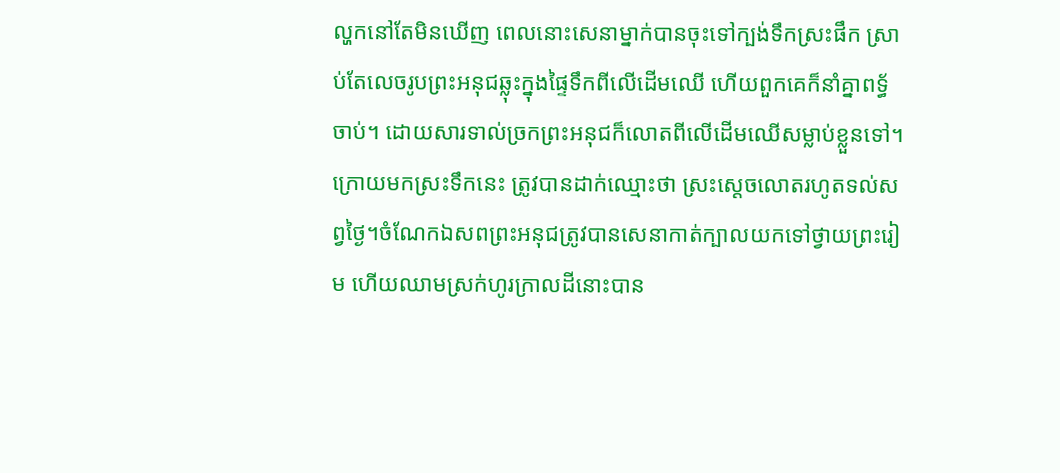ល្ហកនៅតែមិនឃើញ ពេលនោះសេនាម្នាក់បានចុះទៅក្បង់ទឹកស្រះផឹក ស្រាប់តែលេចរូបព្រះអនុជឆ្លុះក្នុងផ្ទៃទឹកពីលើដើមឈើ ហើយពួកគេក៏នាំគ្នាពទ្ធ័ចាប់។ ដោយសារទាល់ច្រកព្រះអនុជក៏លោតពីលើដើមឈើសម្លាប់ខ្លួនទៅ។
ក្រោយមកស្រះទឹកនេះ ត្រូវបានដាក់ឈ្មោះថា ស្រះស្តេចលោតរហូតទល់សព្វថ្ងៃ។ចំណែកឯសពព្រះអនុជត្រូវបានសេនាកាត់ក្បាលយកទៅថ្វាយព្រះរៀម ហើយឈាមស្រក់ហូរក្រាលដីនោះបាន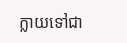ក្លាយទៅជា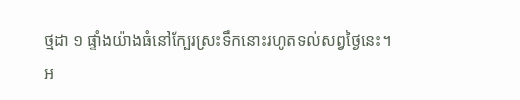ថ្មដា ១ ផ្ទាំងយ៉ាងធំនៅក្បែរស្រះទឹកនោះរហូតទល់សព្វថ្ងៃនេះ។
អ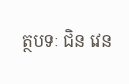ត្ថបទៈ ជិន វេន